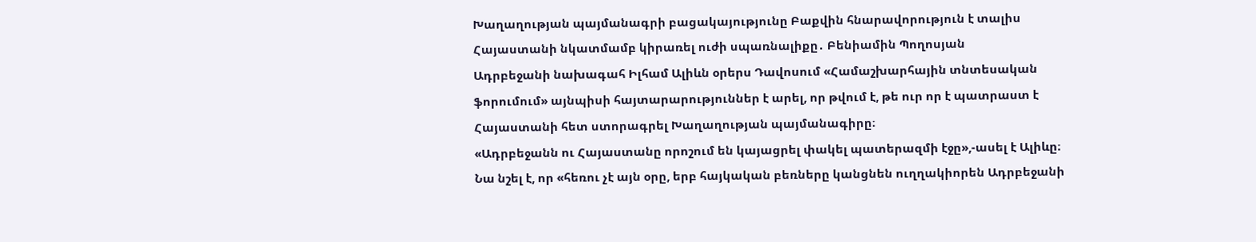Խաղաղության պայմանագրի բացակայությունը Բաքվին հնարավորություն է տալիս Հայաստանի նկատմամբ կիրառել ուժի սպառնալիքը․ Բենիամին Պողոսյան
Ադրբեջանի նախագահ Իլհամ Ալիևն օրերս Դավոսում «Համաշխարհային տնտեսական ֆորումում» այնպիսի հայտարարություններ է արել, որ թվում է, թե ուր որ է պատրաստ է Հայաստանի հետ ստորագրել Խաղաղության պայմանագիրը։
«Ադրբեջանն ու Հայաստանը որոշում են կայացրել փակել պատերազմի էջը»,-ասել է Ալիևը։ Նա նշել է, որ «հեռու չէ այն օրը, երբ հայկական բեռները կանցնեն ուղղակիորեն Ադրբեջանի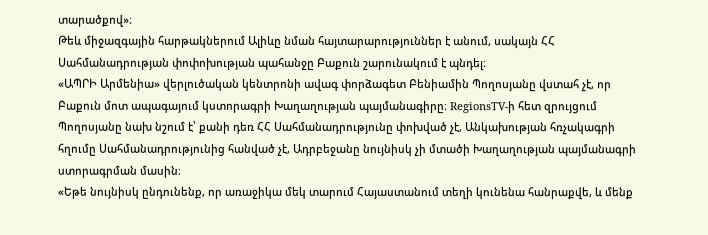տարածքով»։
Թեև միջազգային հարթակներում Ալիևը նման հայտարարություններ է անում, սակայն ՀՀ Սահմանադրության փոփոխության պահանջը Բաքուն շարունակում է պնդել։
«ԱՊՐԻ Արմենիա» վերլուծական կենտրոնի ավագ փորձագետ Բենիամին Պողոսյանը վստահ չէ, որ Բաքուն մոտ ապագայում կստորագրի Խաղաղության պայմանագիրը։ RegionsTV-ի հետ զրույցում Պողոսյանը նախ նշում է՝ քանի դեռ ՀՀ Սահմանադրությունը փոխված չէ, Անկախության հռչակագրի հղումը Սահմանադրությունից հանված չէ, Ադրբեջանը նույնիսկ չի մտածի Խաղաղության պայմանագրի ստորագրման մասին։
«Եթե նույնիսկ ընդունենք, որ առաջիկա մեկ տարում Հայաստանում տեղի կունենա հանրաքվե, և մենք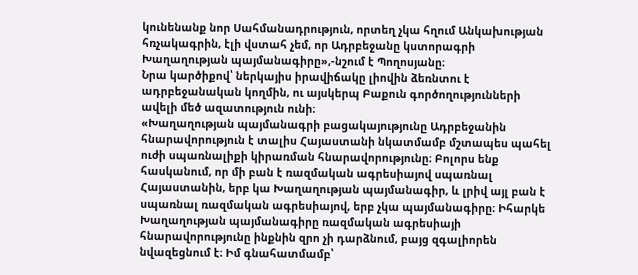կունենանք նոր Սահմանադրություն, որտեղ չկա հղում Անկախության հռչակագրին, էլի վստահ չեմ, որ Ադրբեջանը կստորագրի Խաղաղության պայմանագիրը»,-նշում է Պողոսյանը։
Նրա կարծիքով՝ ներկայիս իրավիճակը լիովին ձեռնտու է ադրբեջանական կողմին, ու այսկերպ Բաքուն գործողությունների ավելի մեծ ազատություն ունի։
«Խաղաղության պայմանագրի բացակայությունը Ադրբեջանին հնարավորություն է տալիս Հայաստանի նկատմամբ մշտապես պահել ուժի սպառնալիքի կիրառման հնարավորությունը։ Բոլորս ենք հասկանում, որ մի բան է ռազմական ագրեսիայով սպառնալ Հայաստանին, երբ կա Խաղաղության պայմանագիր, և լրիվ այլ բան է սպառնալ ռազմական ագրեսիայով, երբ չկա պայմանագիրը։ Իհարկե Խաղաղության պայմանագիրը ռազմական ագրեսիայի հնարավորությունը ինքնին զրո չի դարձնում, բայց զգալիորեն նվազեցնում է։ Իմ գնահատմամբ՝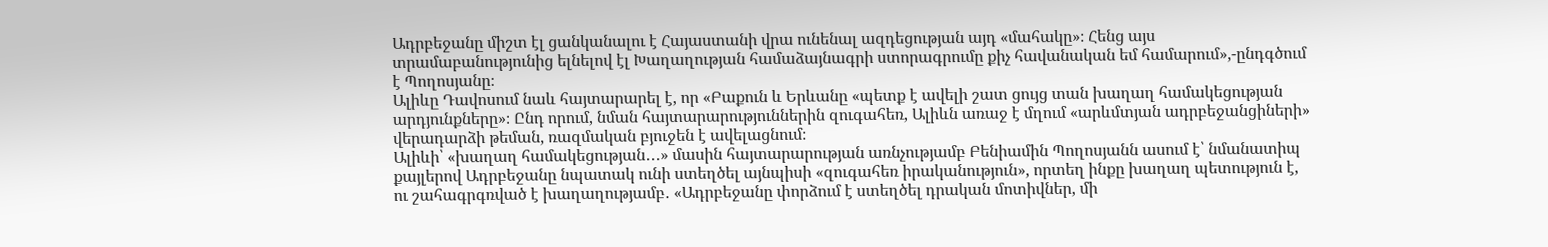Ադրբեջանը միշտ էլ ցանկանալու է Հայաստանի վրա ունենալ ազդեցության այդ «մահակը»։ Հենց այս տրամաբանությունից ելնելով էլ Խաղաղության համաձայնագրի ստորագրումը քիչ հավանական եմ համարում»,-ընդգծում է Պողոսյանը։
Ալիևը Դավոսում նաև հայտարարել է, որ «Բաքուն և Երևանը «պետք է ավելի շատ ցույց տան խաղաղ համակեցության արդյունքները»։ Ընդ որում, նման հայտարարություններին զուգահեռ, Ալիևն առաջ է մղում «արևմտյան ադրբեջանցիների» վերադարձի թեման, ռազմական բյուջեն է ավելացնում։
Ալիևի՝ «խաղաղ համակեցության․․․» մասին հայտարարության առնչությամբ Բենիամին Պողոսյանն ասում է՝ նմանատիպ քայլերով Ադրբեջանը նպատակ ունի ստեղծել այնպիսի «զուգահեռ իրականություն», որտեղ ինքը խաղաղ պետություն է, ու շահագրգռված է խաղաղությամբ․ «Ադրբեջանը փորձում է ստեղծել դրական մոտիվներ, մի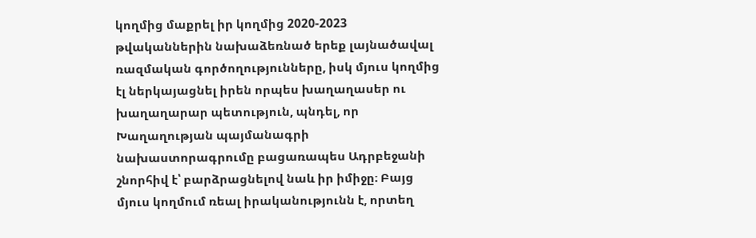կողմից մաքրել իր կողմից 2020-2023 թվականներին նախաձեռնած երեք լայնածավալ ռազմական գործողությունները, իսկ մյուս կողմից էլ ներկայացնել իրեն որպես խաղաղասեր ու խաղաղարար պետություն, պնդել, որ Խաղաղության պայմանագրի նախաստորագրումը բացառապես Ադրբեջանի շնորհիվ է՝ բարձրացնելով նաև իր իմիջը։ Բայց մյուս կողմում ռեալ իրականությունն է, որտեղ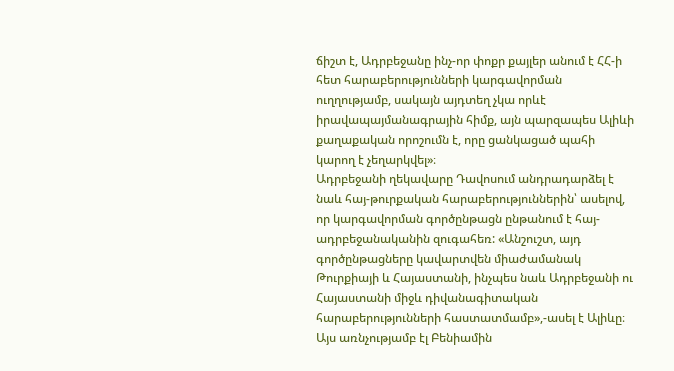ճիշտ է, Ադրբեջանը ինչ-որ փոքր քայլեր անում է ՀՀ-ի հետ հարաբերությունների կարգավորման ուղղությամբ, սակայն այդտեղ չկա որևէ իրավապայմանագրային հիմք, այն պարզապես Ալիևի քաղաքական որոշումն է, որը ցանկացած պահի կարող է չեղարկվել»։
Ադրբեջանի ղեկավարը Դավոսում անդրադարձել է նաև հայ-թուրքական հարաբերություններին՝ ասելով, որ կարգավորման գործընթացն ընթանում է հայ-ադրբեջանականին զուգահեռ: «Անշուշտ, այդ գործընթացները կավարտվեն միաժամանակ Թուրքիայի և Հայաստանի, ինչպես նաև Ադրբեջանի ու Հայաստանի միջև դիվանագիտական հարաբերությունների հաստատմամբ»,-ասել է Ալիևը։
Այս առնչությամբ էլ Բենիամին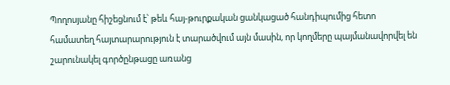Պողոսյանը հիշեցնում է՝ թեև հայ-թուրքական ցանկացած հանդիպումից հետո համատեղ հայտարարություն է տարածվում այն մասին, որ կողմերը պայմանավորվել են շարունակել գործընթացը առանց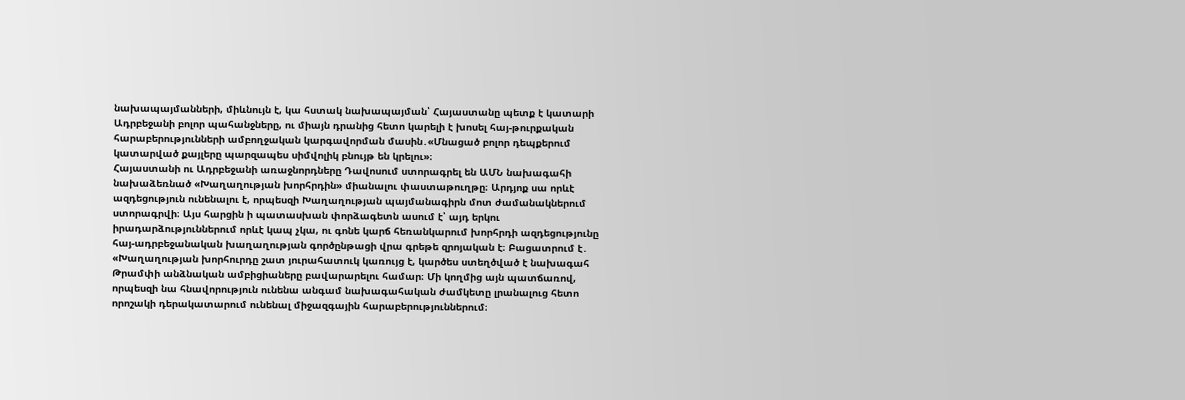նախապայմանների, միևնույն է, կա հստակ նախապայման՝ Հայաստանը պետք է կատարի Ադրբեջանի բոլոր պահանջները, ու միայն դրանից հետո կարելի է խոսել հայ-թուրքական հարաբերությունների ամբողջական կարգավորման մասին․«Մնացած բոլոր դեպքերում կատարված քայլերը պարզապես սիմվոլիկ բնույթ են կրելու»։
Հայաստանի ու Ադրբեջանի առաջնորդները Դավոսում ստորագրել են ԱՄՆ նախագահի նախաձեռնած «Խաղաղության խորհրդին» միանալու փաստաթուղթը։ Արդյոք սա որևէ ազդեցություն ունենալու է, որպեսզի Խաղաղության պայմանագիրն մոտ ժամանակներում ստորագրվի։ Այս հարցին ի պատասխան փորձագետն ասում է՝ այդ երկու իրադարձություններում որևէ կապ չկա, ու գոնե կարճ հեռանկարում խորհրդի ազդեցությունը հայ-ադրբեջանական խաղաղության գործընթացի վրա գրեթե զրոյական է։ Բացատրում է․ «Խաղաղության խորհուրդը շատ յուրահատուկ կառույց է, կարծես ստեղծված է նախագահ Թրամփի անձնական ամբիցիաները բավարարելու համար։ Մի կողմից այն պատճառով, որպեսզի նա հնավորություն ունենա անգամ նախագահական ժամկետը լրանալուց հետո որոշակի դերակատարում ունենալ միջազգային հարաբերություններում։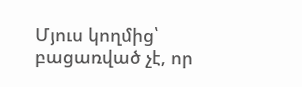Մյուս կողմից՝ բացառված չէ, որ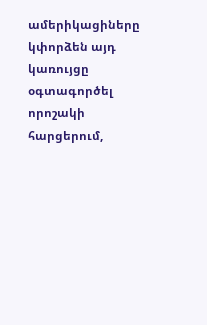ամերիկացիները կփորձեն այդ կառույցը օգտագործել որոշակի հարցերում,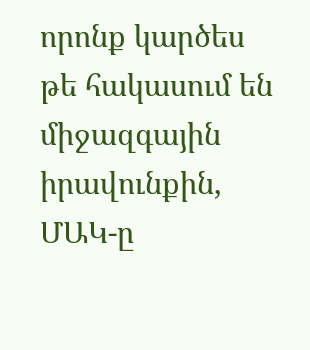որոնք կարծես թե հակասում են միջազգային իրավունքին, ՄԱԿ-ը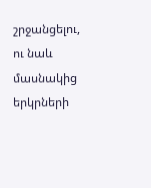շրջանցելու, ու նաև մասնակից երկրների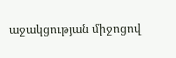աջակցության միջոցով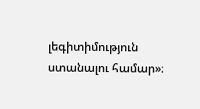լեգիտիմություն ստանալու համար»։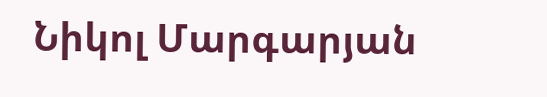Նիկոլ Մարգարյան